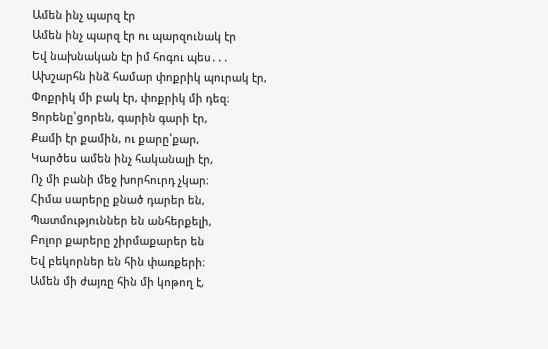Ամեն ինչ պարզ էր
Ամեն ինչ պարզ էր ու պարզունակ էր
Եվ նախնական էր իմ հոգու պես․․․
Ախշարհն ինձ համար փոքրիկ պուրակ էր,
Փոքրիկ մի բակ էր, փոքրիկ մի դեզ։
Ցորենը՝ցորեն, գարին գարի էր,
Քամի էր քամին, ու քարը՝քար,
Կարծես ամեն ինչ հականալի էր,
Ոչ մի բանի մեջ խորհուրդ չկար։
Հիմա սարերը քնած դարեր են,
Պատմություններ են անհերքելի,
Բոլոր քարերը շիրմաքարեր են
Եվ բեկորներ են հին փառքերի։
Ամեն մի ժայռը հին մի կոթող է,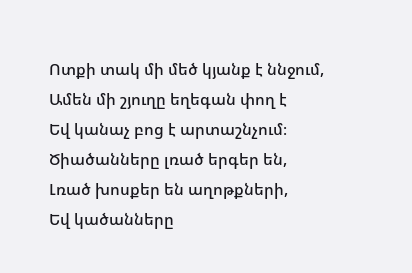Ոտքի տակ մի մեծ կյանք է ննջում,
Ամեն մի շյուղը եղեգան փող է
Եվ կանաչ բոց է արտաշնչում։
Ծիածանները լռած երգեր են,
Լռած խոսքեր են աղոթքների,
Եվ կածանները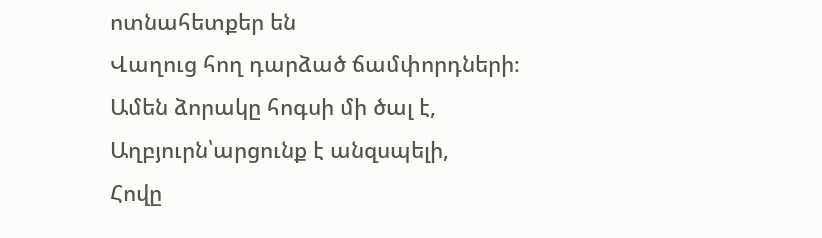ոտնահետքեր են
Վաղուց հող դարձած ճամփորդների։
Ամեն ձորակը հոգսի մի ծալ է,
Աղբյուրն՝արցունք է անզսպելի,
Հովը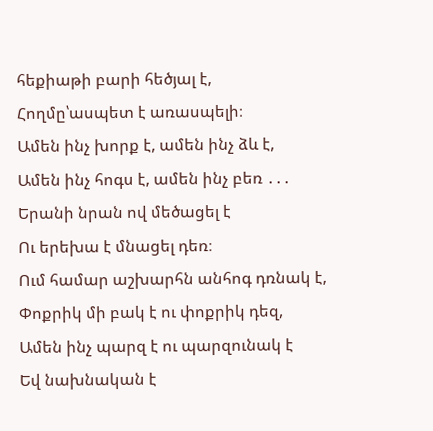հեքիաթի բարի հեծյալ է,
Հողմը՝ասպետ է առասպելի։
Ամեն ինչ խորք է, ամեն ինչ ձև է,
Ամեն ինչ հոգս է, ամեն ինչ բեռ ․․․
Երանի նրան ով մեծացել է
Ու երեխա է մնացել դեռ։
Ում համար աշխարհն անհոգ դռնակ է,
Փոքրիկ մի բակ է ու փոքրիկ դեզ,
Ամեն ինչ պարզ է ու պարզունակ է
Եվ նախնական է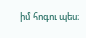իմ հոգու պես։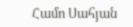Համո Սահյան